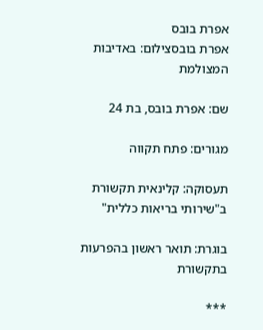אפרת בובס
אפרת בובסצילום: באדיבות המצולמת

שם: אפרת בובס, בת 24

מגורים: פתח תקווה

תעסוקה: קלינאית תקשורת ב"שירותי בריאות כללית"

בוגרת: תואר ראשון בהפרעות בתקשורת

***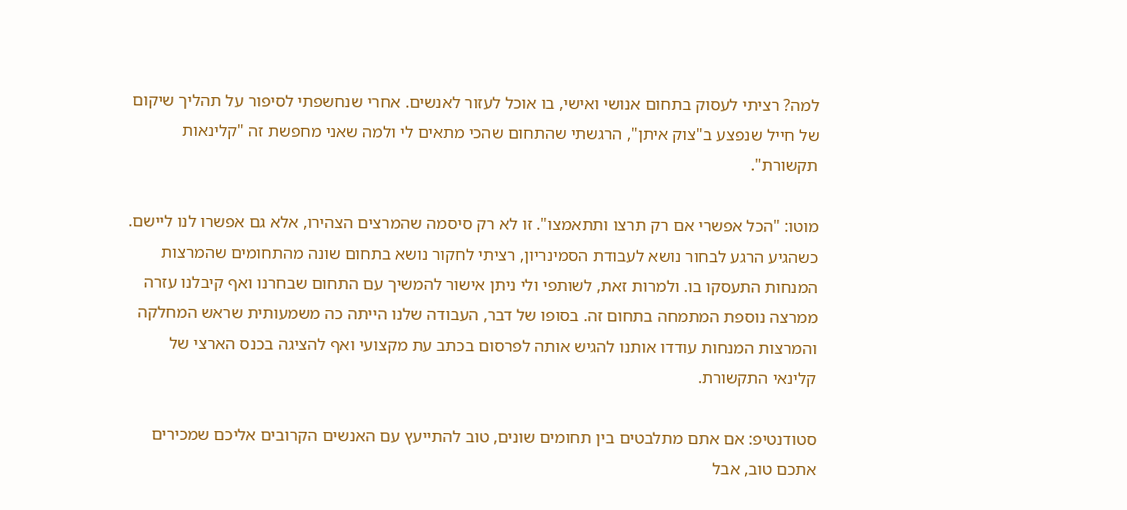למה? רציתי לעסוק בתחום אנושי ואישי, בו אוכל לעזור לאנשים. אחרי שנחשפתי לסיפור על תהליך שיקום של חייל שנפצע ב"צוק איתן", הרגשתי שהתחום שהכי מתאים לי ולמה שאני מחפשת זה "קלינאות תקשורת".

מוטו: "הכל אפשרי אם רק תרצו ותתאמצו". זו לא רק סיסמה שהמרצים הצהירו, אלא גם אפשרו לנו ליישם. כשהגיע הרגע לבחור נושא לעבודת הסמינריון, רציתי לחקור נושא בתחום שונה מהתחומים שהמרצות המנחות התעסקו בו. ולמרות זאת, לשותפי ולי ניתן אישור להמשיך עם התחום שבחרנו ואף קיבלנו עזרה ממרצה נוספת המתמחה בתחום זה. בסופו של דבר, העבודה שלנו הייתה כה משמעותית שראש המחלקה והמרצות המנחות עודדו אותנו להגיש אותה לפרסום בכתב עת מקצועי ואף להציגה בכנס הארצי של קלינאי התקשורת.

סטודנטיפ: אם אתם מתלבטים בין תחומים שונים, טוב להתייעץ עם האנשים הקרובים אליכם שמכירים אתכם טוב, אבל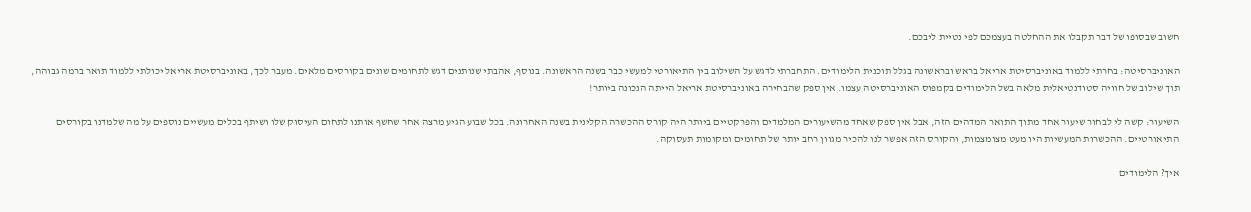חשוב שבסופו של דבר תקבלו את ההחלטה בעצמכם לפי נטיית ליבכם.

האוניברסיטה: בחרתי ללמוד באוניברסיטת אריאל בראש ובראשונה בגלל תוכנית הלימודים. התחברתי לדגש על השילוב בין התיאורטי למעשי כבר בשנה הראשונה. בנוסף, אהבתי שנותנים דגש לתחומים שונים בקורסים מלאים. מעבר לכך, באוניברסיטת אריאל יכולתי ללמוד תואר ברמה גבוהה, תוך שילוב של חוויה סטודנטיאלית מלאה בשל הלימודים בקמפוס האוניברסיטה עצמו. אין ספק שהבחירה באוניברסיטת אריאל הייתה הנכונה ביותר!

השיעור: קשה לי לבחור שיעור אחד מתוך התואר המדהים הזה, אבל אין ספק שאחד מהשיעורים המלמדים והפרקטיים ביותר היה קורס ההכשרה הקלינית בשנה האחרונה. בכל שבוע הגיע מרצה אחר שחשף אותנו לתחום העיסוק שלו ושיתף בכלים מעשיים נוספים על מה שלמדנו בקורסים התיאורטיים. ההכשרות המעשיות היו מעט מצומצמות, והקורס הזה אפשר לנו להכיר מגוון רחב יותר של תחומים ומקומות תעסוקה.

איך? הלימודים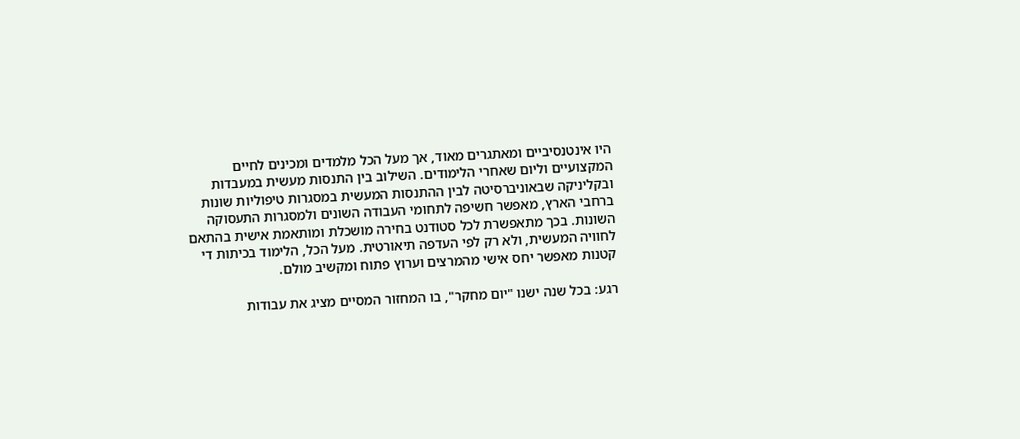היו אינטנסיביים ומאתגרים מאוד, אך מעל הכל מלמדים ומכינים לחיים המקצועיים וליום שאחרי הלימודים. השילוב בין התנסות מעשית במעבדות ובקליניקה שבאוניברסיטה לבין ההתנסות המעשית במסגרות טיפוליות שונות ברחבי הארץ, מאפשר חשיפה לתחומי העבודה השונים ולמסגרות התעסוקה השונות. בכך מתאפשרת לכל סטודנט בחירה מושכלת ומותאמת אישית בהתאם לחוויה המעשית, ולא רק לפי העדפה תיאורטית. מעל הכל, הלימוד בכיתות די קטנות מאפשר יחס אישי מהמרצים וערוץ פתוח ומקשיב מולם.

רגע: בכל שנה ישנו "יום מחקר", בו המחזור המסיים מציג את עבודות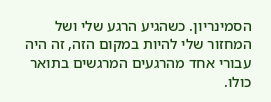הסמינריון. כשהגיע הרגע שלי ושל המחזור שלי להיות במקום הזה, זה היה עבורי אחד מהרגעים המרגשים בתואר כולו.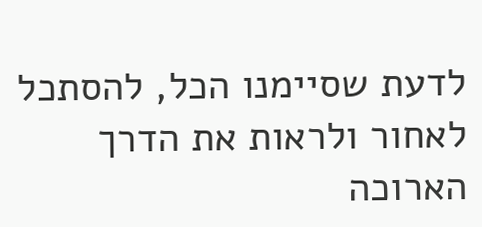לדעת שסיימנו הכל, להסתכל לאחור ולראות את הדרך הארוכה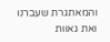והמאתגרת שעברנו ואת גאוות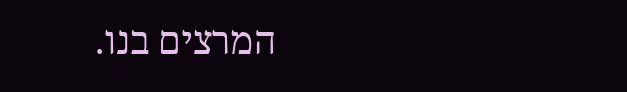המרצים בנו.